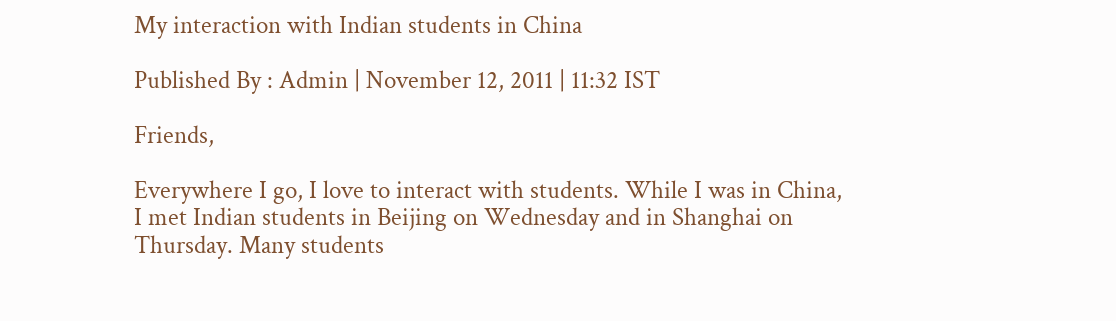My interaction with Indian students in China

Published By : Admin | November 12, 2011 | 11:32 IST

Friends,

Everywhere I go, I love to interact with students. While I was in China, I met Indian students in Beijing on Wednesday and in Shanghai on Thursday. Many students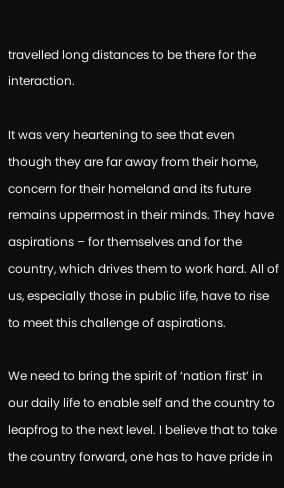travelled long distances to be there for the interaction.

It was very heartening to see that even though they are far away from their home, concern for their homeland and its future remains uppermost in their minds. They have aspirations – for themselves and for the country, which drives them to work hard. All of us, especially those in public life, have to rise to meet this challenge of aspirations.

We need to bring the spirit of ‘nation first’ in our daily life to enable self and the country to leapfrog to the next level. I believe that to take the country forward, one has to have pride in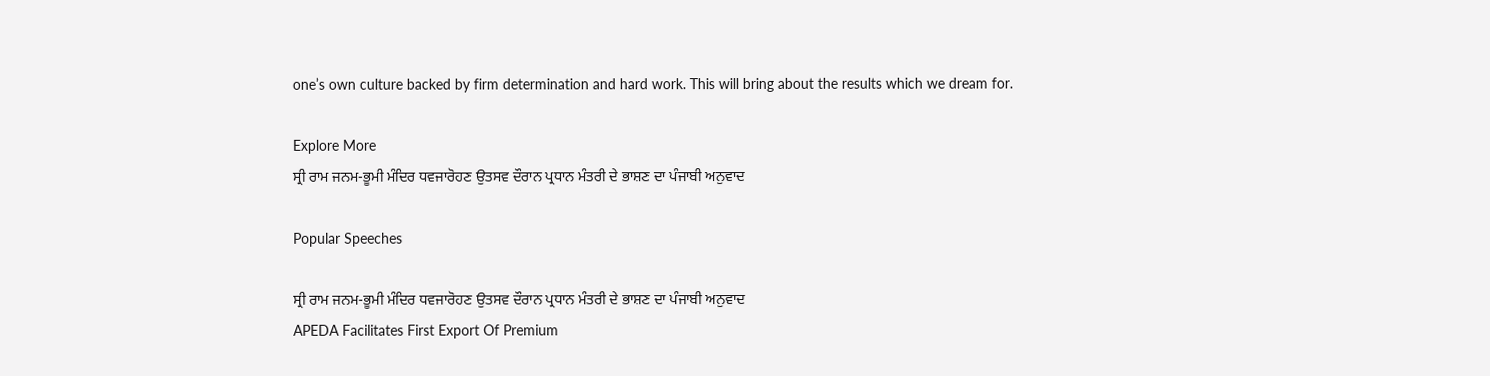one’s own culture backed by firm determination and hard work. This will bring about the results which we dream for.

Explore More
ਸ੍ਰੀ ਰਾਮ ਜਨਮ-ਭੂਮੀ ਮੰਦਿਰ ਧਵਜਾਰੋਹਣ ਉਤਸਵ ਦੌਰਾਨ ਪ੍ਰਧਾਨ ਮੰਤਰੀ ਦੇ ਭਾਸ਼ਣ ਦਾ ਪੰਜਾਬੀ ਅਨੁਵਾਦ

Popular Speeches

ਸ੍ਰੀ ਰਾਮ ਜਨਮ-ਭੂਮੀ ਮੰਦਿਰ ਧਵਜਾਰੋਹਣ ਉਤਸਵ ਦੌਰਾਨ ਪ੍ਰਧਾਨ ਮੰਤਰੀ ਦੇ ਭਾਸ਼ਣ ਦਾ ਪੰਜਾਬੀ ਅਨੁਵਾਦ
APEDA Facilitates First Export Of Premium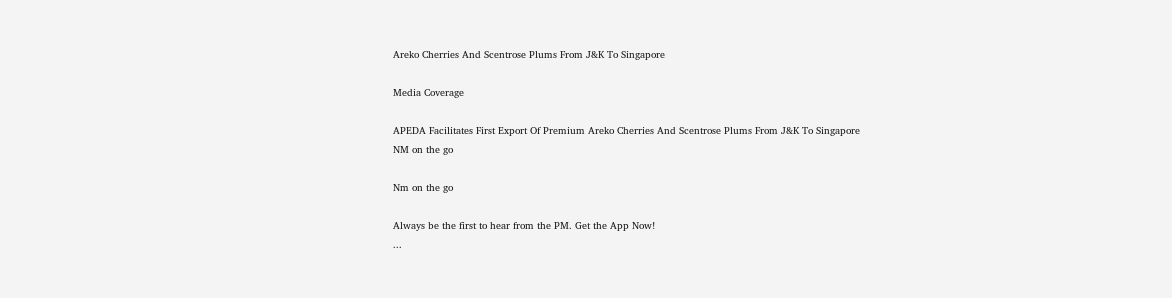Areko Cherries And Scentrose Plums From J&K To Singapore

Media Coverage

APEDA Facilitates First Export Of Premium Areko Cherries And Scentrose Plums From J&K To Singapore
NM on the go

Nm on the go

Always be the first to hear from the PM. Get the App Now!
...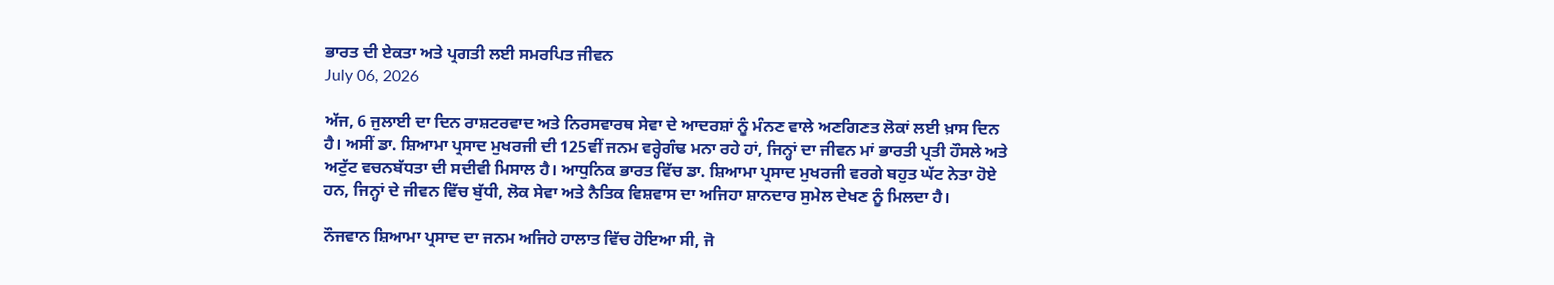ਭਾਰਤ ਦੀ ਏਕਤਾ ਅਤੇ ਪ੍ਰਗਤੀ ਲਈ ਸਮਰਪਿਤ ਜੀਵਨ
July 06, 2026

ਅੱਜ, 6 ਜੁਲਾਈ ਦਾ ਦਿਨ ਰਾਸ਼ਟਰਵਾਦ ਅਤੇ ਨਿਰਸਵਾਰਥ ਸੇਵਾ ਦੇ ਆਦਰਸ਼ਾਂ ਨੂੰ ਮੰਨਣ ਵਾਲੇ ਅਣਗਿਣਤ ਲੋਕਾਂ ਲਈ ਖ਼ਾਸ ਦਿਨ ਹੈ। ਅਸੀਂ ਡਾ. ਸ਼ਿਆਮਾ ਪ੍ਰਸਾਦ ਮੁਖਰਜੀ ਦੀ 125ਵੀਂ ਜਨਮ ਵਰ੍ਹੇਗੰਢ ਮਨਾ ਰਹੇ ਹਾਂ, ਜਿਨ੍ਹਾਂ ਦਾ ਜੀਵਨ ਮਾਂ ਭਾਰਤੀ ਪ੍ਰਤੀ ਹੌਸਲੇ ਅਤੇ ਅਟੁੱਟ ਵਚਨਬੱਧਤਾ ਦੀ ਸਦੀਵੀ ਮਿਸਾਲ ਹੈ। ਆਧੁਨਿਕ ਭਾਰਤ ਵਿੱਚ ਡਾ. ਸ਼ਿਆਮਾ ਪ੍ਰਸਾਦ ਮੁਖਰਜੀ ਵਰਗੇ ਬਹੁਤ ਘੱਟ ਨੇਤਾ ਹੋਏ ਹਨ, ਜਿਨ੍ਹਾਂ ਦੇ ਜੀਵਨ ਵਿੱਚ ਬੁੱਧੀ, ਲੋਕ ਸੇਵਾ ਅਤੇ ਨੈਤਿਕ ਵਿਸ਼ਵਾਸ ਦਾ ਅਜਿਹਾ ਸ਼ਾਨਦਾਰ ਸੁਮੇਲ ਦੇਖਣ ਨੂੰ ਮਿਲਦਾ ਹੈ।

ਨੌਜਵਾਨ ਸ਼ਿਆਮਾ ਪ੍ਰਸਾਦ ਦਾ ਜਨਮ ਅਜਿਹੇ ਹਾਲਾਤ ਵਿੱਚ ਹੋਇਆ ਸੀ, ਜੋ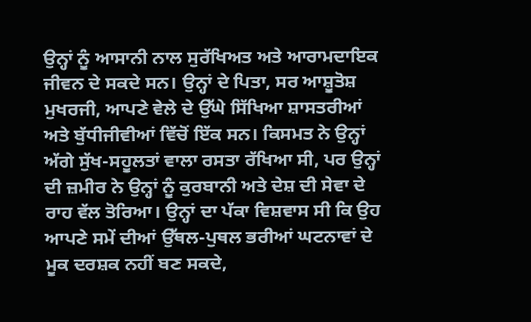ਉਨ੍ਹਾਂ ਨੂੰ ਆਸਾਨੀ ਨਾਲ ਸੁਰੱਖਿਅਤ ਅਤੇ ਆਰਾਮਦਾਇਕ ਜੀਵਨ ਦੇ ਸਕਦੇ ਸਨ। ਉਨ੍ਹਾਂ ਦੇ ਪਿਤਾ, ਸਰ ਆਸ਼ੂਤੋਸ਼ ਮੁਖਰਜੀ, ਆਪਣੇ ਵੇਲੇ ਦੇ ਉੱਘੇ ਸਿੱਖਿਆ ਸ਼ਾਸਤਰੀਆਂ ਅਤੇ ਬੁੱਧੀਜੀਵੀਆਂ ਵਿੱਚੋਂ ਇੱਕ ਸਨ। ਕਿਸਮਤ ਨੇ ਉਨ੍ਹਾਂ ਅੱਗੇ ਸੁੱਖ-ਸਹੂਲਤਾਂ ਵਾਲਾ ਰਸਤਾ ਰੱਖਿਆ ਸੀ, ਪਰ ਉਨ੍ਹਾਂ ਦੀ ਜ਼ਮੀਰ ਨੇ ਉਨ੍ਹਾਂ ਨੂੰ ਕੁਰਬਾਨੀ ਅਤੇ ਦੇਸ਼ ਦੀ ਸੇਵਾ ਦੇ ਰਾਹ ਵੱਲ ਤੋਰਿਆ। ਉਨ੍ਹਾਂ ਦਾ ਪੱਕਾ ਵਿਸ਼ਵਾਸ ਸੀ ਕਿ ਉਹ ਆਪਣੇ ਸਮੇਂ ਦੀਆਂ ਉੱਥਲ-ਪੁਥਲ ਭਰੀਆਂ ਘਟਨਾਵਾਂ ਦੇ ਮੂਕ ਦਰਸ਼ਕ ਨਹੀਂ ਬਣ ਸਕਦੇ,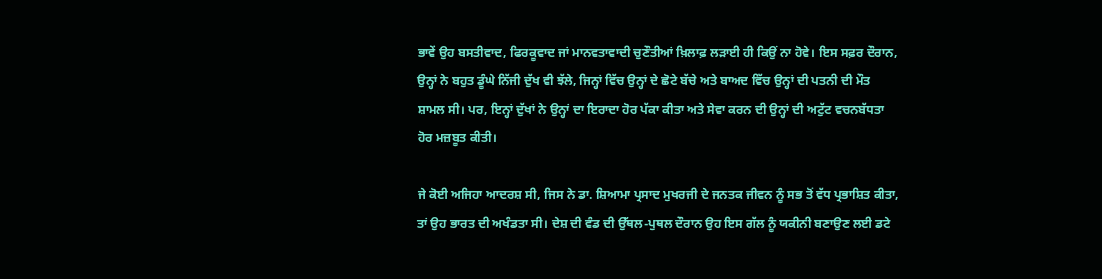ਭਾਵੇਂ ਉਹ ਬਸਤੀਵਾਦ, ਫਿਰਕੂਵਾਦ ਜਾਂ ਮਾਨਵਤਾਵਾਦੀ ਚੁਣੌਤੀਆਂ ਖ਼ਿਲਾਫ਼ ਲੜਾਈ ਹੀ ਕਿਉਂ ਨਾ ਹੋਵੇ। ਇਸ ਸਫ਼ਰ ਦੌਰਾਨ, ਉਨ੍ਹਾਂ ਨੇ ਬਹੁਤ ਡੂੰਘੇ ਨਿੱਜੀ ਦੁੱਖ ਵੀ ਝੱਲੇ, ਜਿਨ੍ਹਾਂ ਵਿੱਚ ਉਨ੍ਹਾਂ ਦੇ ਛੋਟੇ ਬੱਚੇ ਅਤੇ ਬਾਅਦ ਵਿੱਚ ਉਨ੍ਹਾਂ ਦੀ ਪਤਨੀ ਦੀ ਮੌਤ ਸ਼ਾਮਲ ਸੀ। ਪਰ, ਇਨ੍ਹਾਂ ਦੁੱਖਾਂ ਨੇ ਉਨ੍ਹਾਂ ਦਾ ਇਰਾਦਾ ਹੋਰ ਪੱਕਾ ਕੀਤਾ ਅਤੇ ਸੇਵਾ ਕਰਨ ਦੀ ਉਨ੍ਹਾਂ ਦੀ ਅਟੁੱਟ ਵਚਨਬੱਧਤਾ ਹੋਰ ਮਜ਼ਬੂਤ ਕੀਤੀ।

ਜੇ ਕੋਈ ਅਜਿਹਾ ਆਦਰਸ਼ ਸੀ, ਜਿਸ ਨੇ ਡਾ. ਸ਼ਿਆਮਾ ਪ੍ਰਸਾਦ ਮੁਖਰਜੀ ਦੇ ਜਨਤਕ ਜੀਵਨ ਨੂੰ ਸਭ ਤੋਂ ਵੱਧ ਪ੍ਰਭਾਸ਼ਿਤ ਕੀਤਾ, ਤਾਂ ਉਹ ਭਾਰਤ ਦੀ ਅਖੰਡਤਾ ਸੀ। ਦੇਸ਼ ਦੀ ਵੰਡ ਦੀ ਉੱਥਲ-ਪੁਥਲ ਦੌਰਾਨ ਉਹ ਇਸ ਗੱਲ ਨੂੰ ਯਕੀਨੀ ਬਣਾਉਣ ਲਈ ਡਟੇ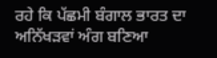ਰਹੇ ਕਿ ਪੱਛਮੀ ਬੰਗਾਲ ਭਾਰਤ ਦਾ ਅਨਿੱਖੜਵਾਂ ਅੰਗ ਬਣਿਆ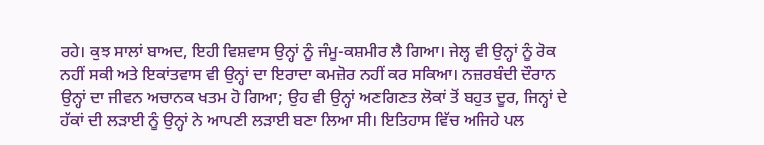ਰਹੇ। ਕੁਝ ਸਾਲਾਂ ਬਾਅਦ, ਇਹੀ ਵਿਸ਼ਵਾਸ ਉਨ੍ਹਾਂ ਨੂੰ ਜੰਮੂ-ਕਸ਼ਮੀਰ ਲੈ ਗਿਆ। ਜੇਲ੍ਹ ਵੀ ਉਨ੍ਹਾਂ ਨੂੰ ਰੋਕ ਨਹੀਂ ਸਕੀ ਅਤੇ ਇਕਾਂਤਵਾਸ ਵੀ ਉਨ੍ਹਾਂ ਦਾ ਇਰਾਦਾ ਕਮਜ਼ੋਰ ਨਹੀਂ ਕਰ ਸਕਿਆ। ਨਜ਼ਰਬੰਦੀ ਦੌਰਾਨ ਉਨ੍ਹਾਂ ਦਾ ਜੀਵਨ ਅਚਾਨਕ ਖਤਮ ਹੋ ਗਿਆ; ਉਹ ਵੀ ਉਨ੍ਹਾਂ ਅਣਗਿਣਤ ਲੋਕਾਂ ਤੋਂ ਬਹੁਤ ਦੂਰ, ਜਿਨ੍ਹਾਂ ਦੇ ਹੱਕਾਂ ਦੀ ਲੜਾਈ ਨੂੰ ਉਨ੍ਹਾਂ ਨੇ ਆਪਣੀ ਲੜਾਈ ਬਣਾ ਲਿਆ ਸੀ। ਇਤਿਹਾਸ ਵਿੱਚ ਅਜਿਹੇ ਪਲ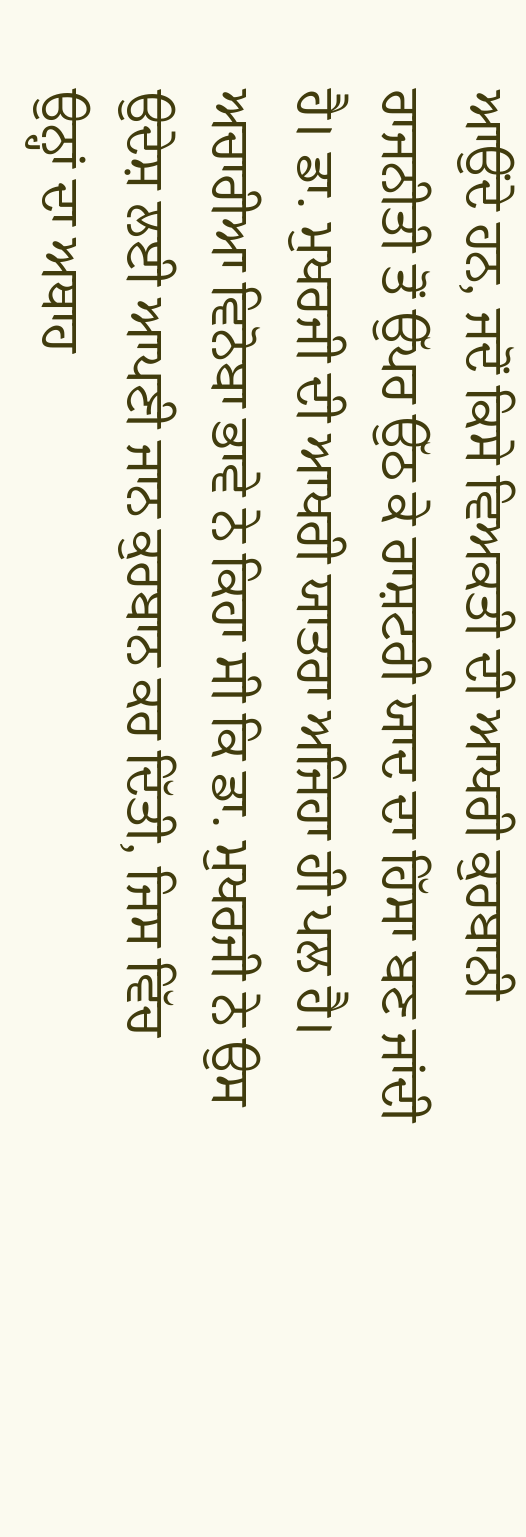ਆਉਂਦੇ ਹਨ, ਜਦੋਂ ਕਿਸੇ ਵਿਅਕਤੀ ਦੀ ਆਖਰੀ ਕੁਰਬਾਨੀ ਰਾਜਨੀਤੀ ਤੋਂ ਉੱਪਰ ਉੱਠ ਕੇ ਰਾਸ਼ਟਰੀ ਯਾਦ ਦਾ ਹਿੱਸਾ ਬਣ ਜਾਂਦੀ ਹੈ। ਡਾ. ਮੁਖਰਜੀ ਦੀ ਆਖਰੀ ਯਾਤਰਾ ਅਜਿਹਾ ਹੀ ਪਲ ਹੈ। ਅਚਾਰੀਆ ਵਿਨੋਬਾ ਭਾਵੇ ਨੇ ਕਿਹਾ ਸੀ ਕਿ ਡਾ. ਮੁਖਰਜੀ ਨੇ ਉਸ ਉਦੇਸ਼ ਲਈ ਆਪਣੀ ਜਾਨ ਕੁਰਬਾਨ ਕਰ ਦਿੱਤੀ, ਜਿਸ ਵਿੱਚ ਉਨ੍ਹਾਂ ਦਾ ਅਥਾਹ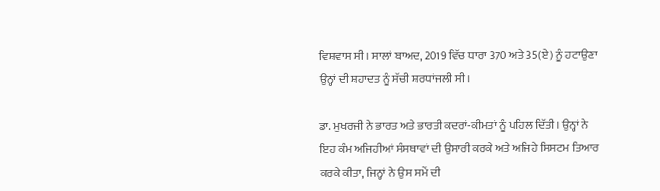ਵਿਸ਼ਵਾਸ ਸੀ। ਸਾਲਾਂ ਬਾਅਦ, 2019 ਵਿੱਚ ਧਾਰਾ 370 ਅਤੇ 35(ਏ) ਨੂੰ ਹਟਾਉਣਾ ਉਨ੍ਹਾਂ ਦੀ ਸ਼ਹਾਦਤ ਨੂੰ ਸੱਚੀ ਸ਼ਰਧਾਂਜਲੀ ਸੀ।

ਡਾ. ਮੁਖਰਜੀ ਨੇ ਭਾਰਤ ਅਤੇ ਭਾਰਤੀ ਕਦਰਾਂ-ਕੀਮਤਾਂ ਨੂੰ ਪਹਿਲ ਦਿੱਤੀ। ਉਨ੍ਹਾਂ ਨੇ ਇਹ ਕੰਮ ਅਜਿਹੀਆਂ ਸੰਸਥਾਵਾਂ ਦੀ ਉਸਾਰੀ ਕਰਕੇ ਅਤੇ ਅਜਿਹੇ ਸਿਸਟਮ ਤਿਆਰ ਕਰਕੇ ਕੀਤਾ, ਜਿਨ੍ਹਾਂ ਨੇ ਉਸ ਸਮੇਂ ਦੀ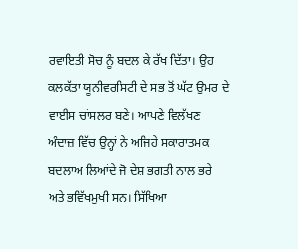ਰਵਾਇਤੀ ਸੋਚ ਨੂੰ ਬਦਲ ਕੇ ਰੱਖ ਦਿੱਤਾ। ਉਹ ਕਲਕੱਤਾ ਯੂਨੀਵਰਸਿਟੀ ਦੇ ਸਭ ਤੋਂ ਘੱਟ ਉਮਰ ਦੇ ਵਾਈਸ ਚਾਂਸਲਰ ਬਣੇ। ਆਪਣੇ ਵਿਲੱਖਣ ਅੰਦਾਜ਼ ਵਿੱਚ ਉਨ੍ਹਾਂ ਨੇ ਅਜਿਹੇ ਸਕਾਰਾਤਮਕ ਬਦਲਾਅ ਲਿਆਂਦੇ ਜੋ ਦੇਸ਼ ਭਗਤੀ ਨਾਲ ਭਰੇ ਅਤੇ ਭਵਿੱਖਮੁਖੀ ਸਨ। ਸਿੱਖਿਆ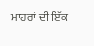ਮਾਹਰਾਂ ਦੀ ਇੱਕ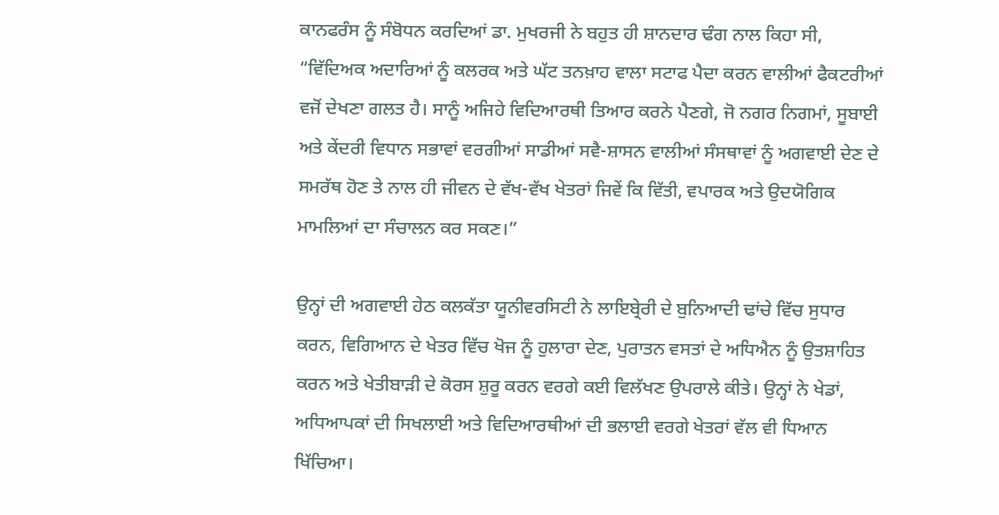ਕਾਨਫਰੰਸ ਨੂੰ ਸੰਬੋਧਨ ਕਰਦਿਆਂ ਡਾ. ਮੁਖਰਜੀ ਨੇ ਬਹੁਤ ਹੀ ਸ਼ਾਨਦਾਰ ਢੰਗ ਨਾਲ ਕਿਹਾ ਸੀ, “ਵਿੱਦਿਅਕ ਅਦਾਰਿਆਂ ਨੂੰ ਕਲਰਕ ਅਤੇ ਘੱਟ ਤਨਖ਼ਾਹ ਵਾਲਾ ਸਟਾਫ ਪੈਦਾ ਕਰਨ ਵਾਲੀਆਂ ਫੈਕਟਰੀਆਂ ਵਜੋਂ ਦੇਖਣਾ ਗਲਤ ਹੈ। ਸਾਨੂੰ ਅਜਿਹੇ ਵਿਦਿਆਰਥੀ ਤਿਆਰ ਕਰਨੇ ਪੈਣਗੇ, ਜੋ ਨਗਰ ਨਿਗਮਾਂ, ਸੂਬਾਈ ਅਤੇ ਕੇਂਦਰੀ ਵਿਧਾਨ ਸਭਾਵਾਂ ਵਰਗੀਆਂ ਸਾਡੀਆਂ ਸਵੈ-ਸ਼ਾਸਨ ਵਾਲੀਆਂ ਸੰਸਥਾਵਾਂ ਨੂੰ ਅਗਵਾਈ ਦੇਣ ਦੇ ਸਮਰੱਥ ਹੋਣ ਤੇ ਨਾਲ ਹੀ ਜੀਵਨ ਦੇ ਵੱਖ-ਵੱਖ ਖੇਤਰਾਂ ਜਿਵੇਂ ਕਿ ਵਿੱਤੀ, ਵਪਾਰਕ ਅਤੇ ਉਦਯੋਗਿਕ ਮਾਮਲਿਆਂ ਦਾ ਸੰਚਾਲਨ ਕਰ ਸਕਣ।”

ਉਨ੍ਹਾਂ ਦੀ ਅਗਵਾਈ ਹੇਠ ਕਲਕੱਤਾ ਯੂਨੀਵਰਸਿਟੀ ਨੇ ਲਾਇਬ੍ਰੇਰੀ ਦੇ ਬੁਨਿਆਦੀ ਢਾਂਚੇ ਵਿੱਚ ਸੁਧਾਰ ਕਰਨ, ਵਿਗਿਆਨ ਦੇ ਖੇਤਰ ਵਿੱਚ ਖੋਜ ਨੂੰ ਹੁਲਾਰਾ ਦੇਣ, ਪੁਰਾਤਨ ਵਸਤਾਂ ਦੇ ਅਧਿਐਨ ਨੂੰ ਉਤਸ਼ਾਹਿਤ ਕਰਨ ਅਤੇ ਖੇਤੀਬਾੜੀ ਦੇ ਕੋਰਸ ਸ਼ੁਰੂ ਕਰਨ ਵਰਗੇ ਕਈ ਵਿਲੱਖਣ ਉਪਰਾਲੇ ਕੀਤੇ। ਉਨ੍ਹਾਂ ਨੇ ਖੇਡਾਂ, ਅਧਿਆਪਕਾਂ ਦੀ ਸਿਖਲਾਈ ਅਤੇ ਵਿਦਿਆਰਥੀਆਂ ਦੀ ਭਲਾਈ ਵਰਗੇ ਖੇਤਰਾਂ ਵੱਲ ਵੀ ਧਿਆਨ ਖਿੱਚਿਆ।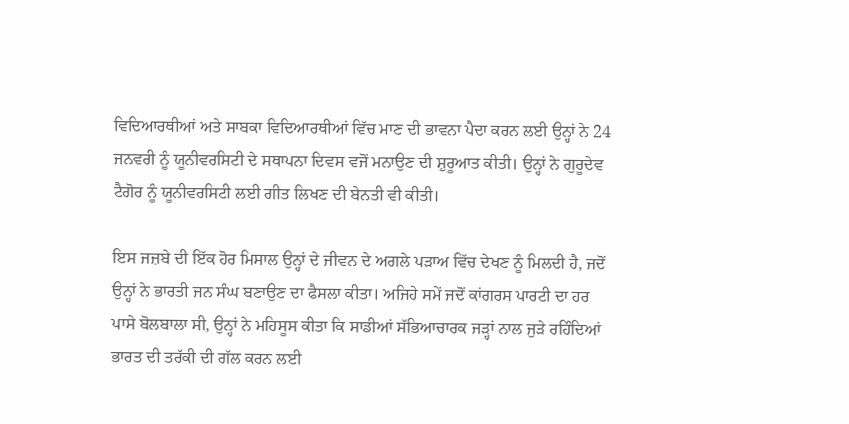ਵਿਦਿਆਰਥੀਆਂ ਅਤੇ ਸਾਬਕਾ ਵਿਦਿਆਰਥੀਆਂ ਵਿੱਚ ਮਾਣ ਦੀ ਭਾਵਨਾ ਪੈਦਾ ਕਰਨ ਲਈ ਉਨ੍ਹਾਂ ਨੇ 24 ਜਨਵਰੀ ਨੂੰ ਯੂਨੀਵਰਸਿਟੀ ਦੇ ਸਥਾਪਨਾ ਦਿਵਸ ਵਜੋਂ ਮਨਾਉਣ ਦੀ ਸ਼ੁਰੂਆਤ ਕੀਤੀ। ਉਨ੍ਹਾਂ ਨੇ ਗੁਰੂਦੇਵ ਟੈਗੋਰ ਨੂੰ ਯੂਨੀਵਰਸਿਟੀ ਲਈ ਗੀਤ ਲਿਖਣ ਦੀ ਬੇਨਤੀ ਵੀ ਕੀਤੀ।

ਇਸ ਜਜ਼ਬੇ ਦੀ ਇੱਕ ਹੋਰ ਮਿਸਾਲ ਉਨ੍ਹਾਂ ਦੇ ਜੀਵਨ ਦੇ ਅਗਲੇ ਪੜਾਅ ਵਿੱਚ ਦੇਖਣ ਨੂੰ ਮਿਲਦੀ ਹੈ, ਜਦੋਂ ਉਨ੍ਹਾਂ ਨੇ ਭਾਰਤੀ ਜਨ ਸੰਘ ਬਣਾਉਣ ਦਾ ਫੈਸਲਾ ਕੀਤਾ। ਅਜਿਹੇ ਸਮੇਂ ਜਦੋਂ ਕਾਂਗਰਸ ਪਾਰਟੀ ਦਾ ਹਰ ਪਾਸੇ ਬੋਲਬਾਲਾ ਸੀ, ਉਨ੍ਹਾਂ ਨੇ ਮਹਿਸੂਸ ਕੀਤਾ ਕਿ ਸਾਡੀਆਂ ਸੱਭਿਆਚਾਰਕ ਜੜ੍ਹਾਂ ਨਾਲ ਜੁੜੇ ਰਹਿੰਦਿਆਂ ਭਾਰਤ ਦੀ ਤਰੱਕੀ ਦੀ ਗੱਲ ਕਰਨ ਲਈ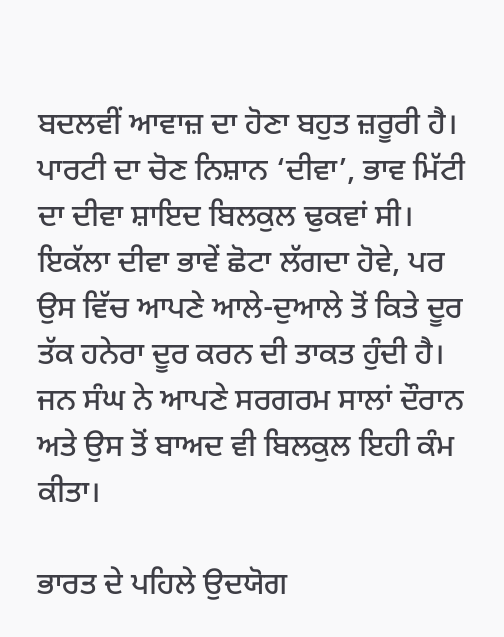ਬਦਲਵੀਂ ਆਵਾਜ਼ ਦਾ ਹੋਣਾ ਬਹੁਤ ਜ਼ਰੂਰੀ ਹੈ। ਪਾਰਟੀ ਦਾ ਚੋਣ ਨਿਸ਼ਾਨ ‘ਦੀਵਾ’, ਭਾਵ ਮਿੱਟੀ ਦਾ ਦੀਵਾ ਸ਼ਾਇਦ ਬਿਲਕੁਲ ਢੁਕਵਾਂ ਸੀ। ਇਕੱਲਾ ਦੀਵਾ ਭਾਵੇਂ ਛੋਟਾ ਲੱਗਦਾ ਹੋਵੇ, ਪਰ ਉਸ ਵਿੱਚ ਆਪਣੇ ਆਲੇ-ਦੁਆਲੇ ਤੋਂ ਕਿਤੇ ਦੂਰ ਤੱਕ ਹਨੇਰਾ ਦੂਰ ਕਰਨ ਦੀ ਤਾਕਤ ਹੁੰਦੀ ਹੈ। ਜਨ ਸੰਘ ਨੇ ਆਪਣੇ ਸਰਗਰਮ ਸਾਲਾਂ ਦੌਰਾਨ ਅਤੇ ਉਸ ਤੋਂ ਬਾਅਦ ਵੀ ਬਿਲਕੁਲ ਇਹੀ ਕੰਮ ਕੀਤਾ।

ਭਾਰਤ ਦੇ ਪਹਿਲੇ ਉਦਯੋਗ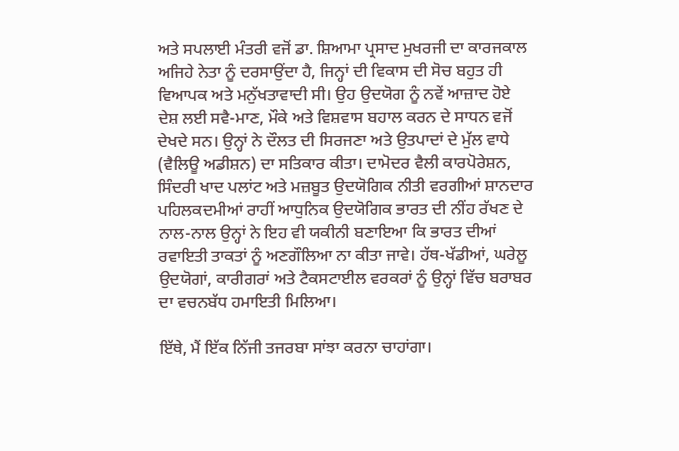ਅਤੇ ਸਪਲਾਈ ਮੰਤਰੀ ਵਜੋਂ ਡਾ. ਸ਼ਿਆਮਾ ਪ੍ਰਸਾਦ ਮੁਖਰਜੀ ਦਾ ਕਾਰਜਕਾਲ ਅਜਿਹੇ ਨੇਤਾ ਨੂੰ ਦਰਸਾਉਂਦਾ ਹੈ, ਜਿਨ੍ਹਾਂ ਦੀ ਵਿਕਾਸ ਦੀ ਸੋਚ ਬਹੁਤ ਹੀ ਵਿਆਪਕ ਅਤੇ ਮਨੁੱਖਤਾਵਾਦੀ ਸੀ। ਉਹ ਉਦਯੋਗ ਨੂੰ ਨਵੇਂ ਆਜ਼ਾਦ ਹੋਏ ਦੇਸ਼ ਲਈ ਸਵੈ-ਮਾਣ, ਮੌਕੇ ਅਤੇ ਵਿਸ਼ਵਾਸ ਬਹਾਲ ਕਰਨ ਦੇ ਸਾਧਨ ਵਜੋਂ ਦੇਖਦੇ ਸਨ। ਉਨ੍ਹਾਂ ਨੇ ਦੌਲਤ ਦੀ ਸਿਰਜਣਾ ਅਤੇ ਉਤਪਾਦਾਂ ਦੇ ਮੁੱਲ ਵਾਧੇ (ਵੈਲਿਊ ਅਡੀਸ਼ਨ) ਦਾ ਸਤਿਕਾਰ ਕੀਤਾ। ਦਾਮੋਦਰ ਵੈਲੀ ਕਾਰਪੋਰੇਸ਼ਨ, ਸਿੰਦਰੀ ਖਾਦ ਪਲਾਂਟ ਅਤੇ ਮਜ਼ਬੂਤ ਉਦਯੋਗਿਕ ਨੀਤੀ ਵਰਗੀਆਂ ਸ਼ਾਨਦਾਰ ਪਹਿਲਕਦਮੀਆਂ ਰਾਹੀਂ ਆਧੁਨਿਕ ਉਦਯੋਗਿਕ ਭਾਰਤ ਦੀ ਨੀਂਹ ਰੱਖਣ ਦੇ ਨਾਲ-ਨਾਲ ਉਨ੍ਹਾਂ ਨੇ ਇਹ ਵੀ ਯਕੀਨੀ ਬਣਾਇਆ ਕਿ ਭਾਰਤ ਦੀਆਂ ਰਵਾਇਤੀ ਤਾਕਤਾਂ ਨੂੰ ਅਣਗੌਲਿਆ ਨਾ ਕੀਤਾ ਜਾਵੇ। ਹੱਥ-ਖੱਡੀਆਂ, ਘਰੇਲੂ ਉਦਯੋਗਾਂ, ਕਾਰੀਗਰਾਂ ਅਤੇ ਟੈਕਸਟਾਈਲ ਵਰਕਰਾਂ ਨੂੰ ਉਨ੍ਹਾਂ ਵਿੱਚ ਬਰਾਬਰ ਦਾ ਵਚਨਬੱਧ ਹਮਾਇਤੀ ਮਿਲਿਆ।

ਇੱਥੇ, ਮੈਂ ਇੱਕ ਨਿੱਜੀ ਤਜਰਬਾ ਸਾਂਝਾ ਕਰਨਾ ਚਾਹਾਂਗਾ।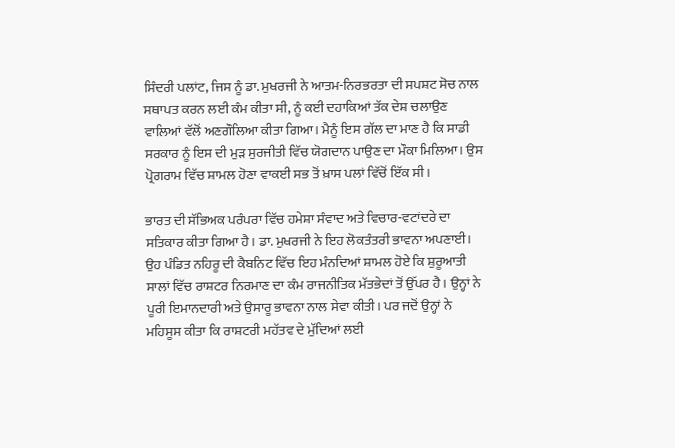ਸਿੰਦਰੀ ਪਲਾਂਟ, ਜਿਸ ਨੂੰ ਡਾ. ਮੁਖਰਜੀ ਨੇ ਆਤਮ-ਨਿਰਭਰਤਾ ਦੀ ਸਪਸ਼ਟ ਸੋਚ ਨਾਲ ਸਥਾਪਤ ਕਰਨ ਲਈ ਕੰਮ ਕੀਤਾ ਸੀ, ਨੂੰ ਕਈ ਦਹਾਕਿਆਂ ਤੱਕ ਦੇਸ਼ ਚਲਾਉਣ ਵਾਲਿਆਂ ਵੱਲੋਂ ਅਣਗੌਲਿਆ ਕੀਤਾ ਗਿਆ। ਮੈਨੂੰ ਇਸ ਗੱਲ ਦਾ ਮਾਣ ਹੈ ਕਿ ਸਾਡੀ ਸਰਕਾਰ ਨੂੰ ਇਸ ਦੀ ਮੁੜ ਸੁਰਜੀਤੀ ਵਿੱਚ ਯੋਗਦਾਨ ਪਾਉਣ ਦਾ ਮੌਕਾ ਮਿਲਿਆ। ਉਸ ਪ੍ਰੋਗਰਾਮ ਵਿੱਚ ਸ਼ਾਮਲ ਹੋਣਾ ਵਾਕਈ ਸਭ ਤੋਂ ਖ਼ਾਸ ਪਲਾਂ ਵਿੱਚੋਂ ਇੱਕ ਸੀ।

ਭਾਰਤ ਦੀ ਸੱਭਿਅਕ ਪਰੰਪਰਾ ਵਿੱਚ ਹਮੇਸ਼ਾ ਸੰਵਾਦ ਅਤੇ ਵਿਚਾਰ-ਵਟਾਂਦਰੇ ਦਾ ਸਤਿਕਾਰ ਕੀਤਾ ਗਿਆ ਹੈ। ਡਾ. ਮੁਖਰਜੀ ਨੇ ਇਹ ਲੋਕਤੰਤਰੀ ਭਾਵਨਾ ਅਪਣਾਈ। ਉਹ ਪੰਡਿਤ ਨਹਿਰੂ ਦੀ ਕੈਬਨਿਟ ਵਿੱਚ ਇਹ ਮੰਨਦਿਆਂ ਸ਼ਾਮਲ ਹੋਏ ਕਿ ਸ਼ੁਰੂਆਤੀ ਸਾਲਾਂ ਵਿੱਚ ਰਾਸ਼ਟਰ ਨਿਰਮਾਣ ਦਾ ਕੰਮ ਰਾਜਨੀਤਿਕ ਮੱਤਭੇਦਾਂ ਤੋਂ ਉੱਪਰ ਹੈ। ਉਨ੍ਹਾਂ ਨੇ ਪੂਰੀ ਇਮਾਨਦਾਰੀ ਅਤੇ ਉਸਾਰੂ ਭਾਵਨਾ ਨਾਲ ਸੇਵਾ ਕੀਤੀ। ਪਰ ਜਦੋਂ ਉਨ੍ਹਾਂ ਨੇ ਮਹਿਸੂਸ ਕੀਤਾ ਕਿ ਰਾਸ਼ਟਰੀ ਮਹੱਤਵ ਦੇ ਮੁੱਦਿਆਂ ਲਈ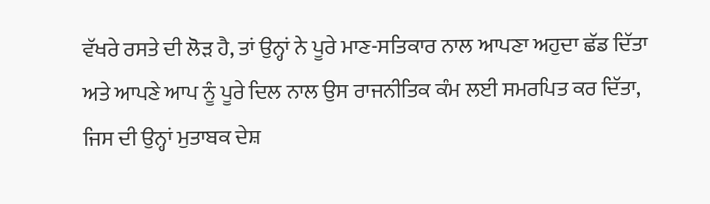ਵੱਖਰੇ ਰਸਤੇ ਦੀ ਲੋੜ ਹੈ, ਤਾਂ ਉਨ੍ਹਾਂ ਨੇ ਪੂਰੇ ਮਾਣ-ਸਤਿਕਾਰ ਨਾਲ ਆਪਣਾ ਅਹੁਦਾ ਛੱਡ ਦਿੱਤਾ ਅਤੇ ਆਪਣੇ ਆਪ ਨੂੰ ਪੂਰੇ ਦਿਲ ਨਾਲ ਉਸ ਰਾਜਨੀਤਿਕ ਕੰਮ ਲਈ ਸਮਰਪਿਤ ਕਰ ਦਿੱਤਾ, ਜਿਸ ਦੀ ਉਨ੍ਹਾਂ ਮੁਤਾਬਕ ਦੇਸ਼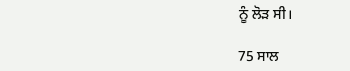ਨੂੰ ਲੋੜ ਸੀ।

75 ਸਾਲ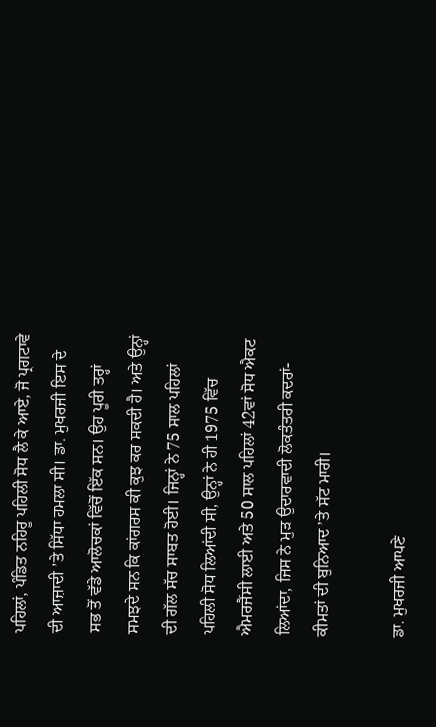ਪਹਿਲਾਂ, ਪੰਡਿਤ ਨਹਿਰੂ ਪਹਿਲੀ ਸੋਧ ਲੈ ਕੇ ਆਏ, ਜੋ ਪ੍ਰਗਟਾਵੇ ਦੀ ਆਜ਼ਾਦੀ ’ਤੇ ਸਿੱਧਾ ਹਮਲਾ ਸੀ। ਡਾ. ਮੁਖਰਜੀ ਇਸ ਦੇ ਸਭ ਤੋਂ ਵੱਡੇ ਆਲੋਚਕਾਂ ਵਿੱਚੋਂ ਇੱਕ ਸਨ। ਉਹ ਪੂਰੀ ਤਰ੍ਹਾਂ ਸਮਝਦੇ ਸਨ ਕਿ ਕਾਂਗਰਸ ਕੀ ਕੁਝ ਕਰ ਸਕਦੀ ਹੈ। ਅਤੇ ਉਨ੍ਹਾਂ ਦੀ ਗੱਲ ਸੱਚ ਸਾਬਤ ਹੋਈ। ਜਿਨ੍ਹਾਂ ਨੇ 75 ਸਾਲ ਪਹਿਲਾਂ ਪਹਿਲੀ ਸੋਧ ਲਿਆਂਦੀ ਸੀ, ਉਨ੍ਹਾਂ ਨੇ ਹੀ 1975 ਵਿੱਚ ਐਮਰਜੈਂਸੀ ਲਾਈ ਅਤੇ 50 ਸਾਲ ਪਹਿਲਾਂ 42ਵਾਂ ਸੋਧ ਐਕਟ ਲਿਆਂਦਾ, ਜਿਸ ਨੇ ਮੁੜ ਉਦਾਰਵਾਦੀ ਲੋਕਤੰਤਰੀ ਕਦਰਾਂ-ਕੀਮਤਾਂ ਦੀ ਬੁਨਿਆਦ ’ਤੇ ਸੱਟ ਮਾਰੀ।

ਡਾ. ਮੁਖਰਜੀ ਆਪਣੇ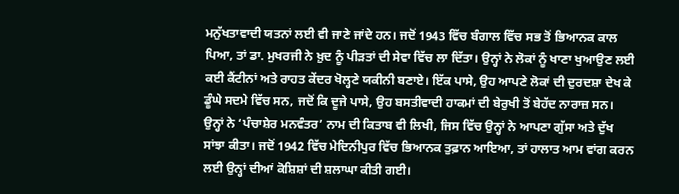ਮਨੁੱਖਤਾਵਾਦੀ ਯਤਨਾਂ ਲਈ ਵੀ ਜਾਣੇ ਜਾਂਦੇ ਹਨ। ਜਦੋਂ 1943 ਵਿੱਚ ਬੰਗਾਲ ਵਿੱਚ ਸਭ ਤੋਂ ਭਿਆਨਕ ਕਾਲ ਪਿਆ, ਤਾਂ ਡਾ. ਮੁਖਰਜੀ ਨੇ ਖ਼ੁਦ ਨੂੰ ਪੀੜਤਾਂ ਦੀ ਸੇਵਾ ਵਿੱਚ ਲਾ ਦਿੱਤਾ। ਉਨ੍ਹਾਂ ਨੇ ਲੋਕਾਂ ਨੂੰ ਖਾਣਾ ਖੁਆਉਣ ਲਈ ਕਈ ਕੈਂਟੀਨਾਂ ਅਤੇ ਰਾਹਤ ਕੇਂਦਰ ਖੋਲ੍ਹਣੇ ਯਕੀਨੀ ਬਣਾਏ। ਇੱਕ ਪਾਸੇ, ਉਹ ਆਪਣੇ ਲੋਕਾਂ ਦੀ ਦੁਰਦਸ਼ਾ ਦੇਖ ਕੇ ਡੂੰਘੇ ਸਦਮੇ ਵਿੱਚ ਸਨ, ਜਦੋਂ ਕਿ ਦੂਜੇ ਪਾਸੇ, ਉਹ ਬਸਤੀਵਾਦੀ ਹਾਕਮਾਂ ਦੀ ਬੇਰੁਖੀ ਤੋਂ ਬੇਹੱਦ ਨਾਰਾਜ਼ ਸਨ। ਉਨ੍ਹਾਂ ਨੇ ‘ਪੰਚਾਸ਼ੇਰ ਮਨਵੰਤਰ’ ਨਾਮ ਦੀ ਕਿਤਾਬ ਵੀ ਲਿਖੀ, ਜਿਸ ਵਿੱਚ ਉਨ੍ਹਾਂ ਨੇ ਆਪਣਾ ਗੁੱਸਾ ਅਤੇ ਦੁੱਖ ਸਾਂਝਾ ਕੀਤਾ। ਜਦੋਂ 1942 ਵਿੱਚ ਮੇਦਿਨੀਪੁਰ ਵਿੱਚ ਭਿਆਨਕ ਤੁਫ਼ਾਨ ਆਇਆ, ਤਾਂ ਹਾਲਾਤ ਆਮ ਵਾਂਗ ਕਰਨ ਲਈ ਉਨ੍ਹਾਂ ਦੀਆਂ ਕੋਸ਼ਿਸ਼ਾਂ ਦੀ ਸ਼ਲਾਘਾ ਕੀਤੀ ਗਈ।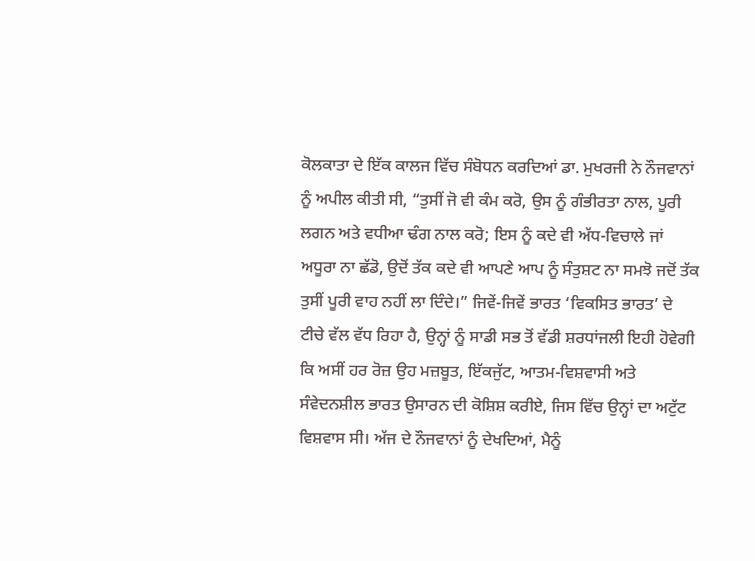ਕੋਲਕਾਤਾ ਦੇ ਇੱਕ ਕਾਲਜ ਵਿੱਚ ਸੰਬੋਧਨ ਕਰਦਿਆਂ ਡਾ. ਮੁਖਰਜੀ ਨੇ ਨੌਜਵਾਨਾਂ ਨੂੰ ਅਪੀਲ ਕੀਤੀ ਸੀ, “ਤੁਸੀਂ ਜੋ ਵੀ ਕੰਮ ਕਰੋ, ਉਸ ਨੂੰ ਗੰਭੀਰਤਾ ਨਾਲ, ਪੂਰੀ ਲਗਨ ਅਤੇ ਵਧੀਆ ਢੰਗ ਨਾਲ ਕਰੋ; ਇਸ ਨੂੰ ਕਦੇ ਵੀ ਅੱਧ-ਵਿਚਾਲੇ ਜਾਂ ਅਧੂਰਾ ਨਾ ਛੱਡੋ, ਉਦੋਂ ਤੱਕ ਕਦੇ ਵੀ ਆਪਣੇ ਆਪ ਨੂੰ ਸੰਤੁਸ਼ਟ ਨਾ ਸਮਝੋ ਜਦੋਂ ਤੱਕ ਤੁਸੀਂ ਪੂਰੀ ਵਾਹ ਨਹੀਂ ਲਾ ਦਿੰਦੇ।” ਜਿਵੇਂ-ਜਿਵੇਂ ਭਾਰਤ ‘ਵਿਕਸਿਤ ਭਾਰਤ’ ਦੇ ਟੀਚੇ ਵੱਲ ਵੱਧ ਰਿਹਾ ਹੈ, ਉਨ੍ਹਾਂ ਨੂੰ ਸਾਡੀ ਸਭ ਤੋਂ ਵੱਡੀ ਸ਼ਰਧਾਂਜਲੀ ਇਹੀ ਹੋਵੇਗੀ ਕਿ ਅਸੀਂ ਹਰ ਰੋਜ਼ ਉਹ ਮਜ਼ਬੂਤ, ਇੱਕਜੁੱਟ, ਆਤਮ-ਵਿਸ਼ਵਾਸੀ ਅਤੇ ਸੰਵੇਦਨਸ਼ੀਲ ਭਾਰਤ ਉਸਾਰਨ ਦੀ ਕੋਸ਼ਿਸ਼ ਕਰੀਏ, ਜਿਸ ਵਿੱਚ ਉਨ੍ਹਾਂ ਦਾ ਅਟੁੱਟ ਵਿਸ਼ਵਾਸ ਸੀ। ਅੱਜ ਦੇ ਨੌਜਵਾਨਾਂ ਨੂੰ ਦੇਖਦਿਆਂ, ਮੈਨੂੰ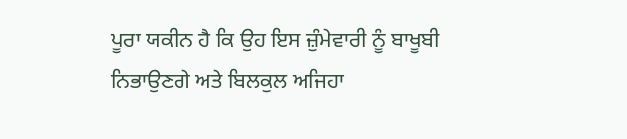ਪੂਰਾ ਯਕੀਨ ਹੈ ਕਿ ਉਹ ਇਸ ਜ਼ੁੰਮੇਵਾਰੀ ਨੂੰ ਬਾਖੂਬੀ ਨਿਭਾਉਣਗੇ ਅਤੇ ਬਿਲਕੁਲ ਅਜਿਹਾ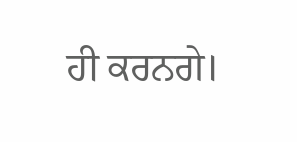ਹੀ ਕਰਨਗੇ।